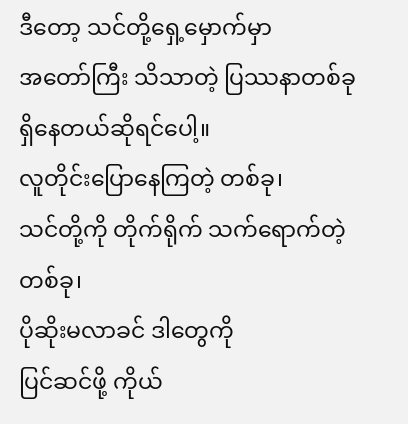ဒီတော့ သင်တို့ရှေ့မှောက်မှာ
အတော်ကြီး သိသာတဲ့ ပြဿနာတစ်ခု
ရှိနေတယ်ဆိုရင်ပေါ့။
လူတိုင်းပြောနေကြတဲ့ တစ်ခု၊
သင်တို့ကို တိုက်ရိုက် သက်ရောက်တဲ့ တစ်ခု၊
ပိုဆိုးမလာခင် ဒါတွေကို
ပြင်ဆင်ဖို့ ကိုယ်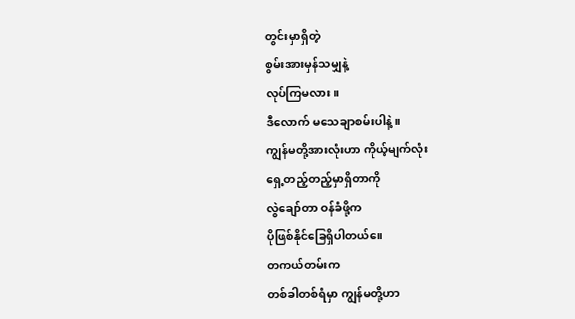တွင်းမှာရှိတဲ့
စွမ်းအားမှန်သမျှနဲ့
လုပ်ကြမလား။
ဒီလောက် မသေချာစမ်းပါနဲ့။
ကျွန်မတို့အားလုံးဟာ ကိုယ့်မျက်လုံး
ရှေ့တည့်တည့်မှာရှိတာကို
လွဲချော်တာ ဝန်ခံဖို့က
ပိုဖြစ်နိုင်ခြေရှိပါတယ်။ေ
တကယ်တမ်းက
တစ်ခါတစ်ရံမှာ ကျွန်မတို့ဟာ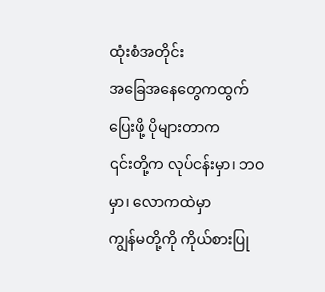ထုံးစံအတိုင်း
အခြေအနေတွေကထွက်ပြေးဖို့ ပိုများတာက
၎င်းတို့က လုပ်ငန်းမှာ၊ ဘဝမှာ၊ လောကထဲမှာ
ကျွန်မတို့ကို ကိုယ်စားပြု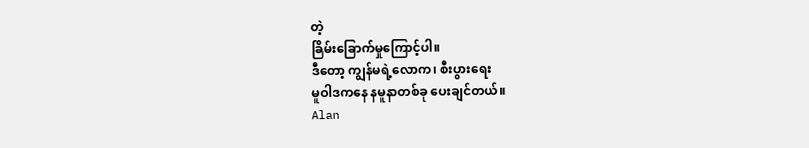တဲ့
ခြိမ်းခြောက်မှုကြောင့်ပါ။
ဒီတော့ ကျွန်မရဲ့လောက၊ စီးပွားရေး
မူဝါဒကနေ နမူနာတစ်ခု ပေးချင်တယ်။
Alan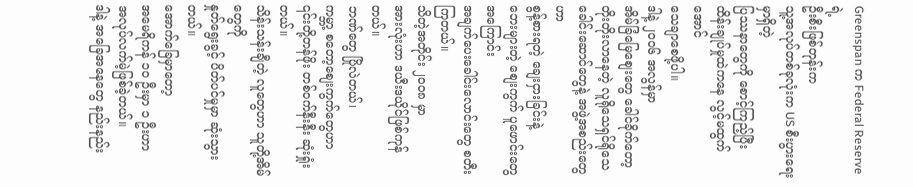Greenspan က Federal Reserve ရဲ့
ဦးစီးဖြစ်တုန်းက
သူ့အလုပ်တစ်ခုလုံးက US စီးပွားရေးမှာရှိတဲ့
ပြဿနာတွေကို စောင့်ကြည့်ပြီး
ထိန်းချုပ်မှုထဲကနေ လွင့်မထွက်အောင်
သေချာစေဖို့ပါ။
ဒါနဲ့ ၂၀၀၆ အလွန်မှာ
အိမ်ခြံမြေစျေးတွေ ခေါင်ခိုက်တော့
တိုးတိုးလာနေတဲ့ လူရိုသေရှင်ရိုသေ
ခေါင်းဆောင်တွေနဲ့ အဖွဲ့အစည်းတွေဟာ
စွန့်စားရတဲ့ ချေးငှားခြင်းနဲ့
ဘေးများတဲ့ စျေးကွက် ပူဖောင်းတွေအကြောင်း
အချက်ပေးခေါင်းလောင်းတွေ စတီးကြတယ်။
သိတဲ့အတိုင်း ၂၀၀၈ မှာ
အားလုံးဟာ ဒယီးဒယိုင်ဖြစ်ကုန်တယ်။
ဘဏ်တွေ ပြိုလဲတယ်၊
ကမ္ဘာ့ စတော့စျေးကွက်တွေဟာ
၎င်းတို့တန်ဖိုး တစ်ဝက်နီးနီး ဆုံးရှုံးတယ်။
သိန်းသန်းချီတဲ့ လူတွေဟာ သူတို့အိမ်တွေကို
နှုတ်ရွေးခွင့် ပိတ်ပင်မှုမှာ ဆုံးသွားတယ်။
အောက်ခြေမှာတော့
အမေရိကန် ၁၀ ဦးမှာ ၁ ဦးဟာ
အလုပ်လက်မဲ့ဖြစ်ခဲ့တယ်။
ဒါနဲ့ အခြေအနေတွေ နည်းနည်း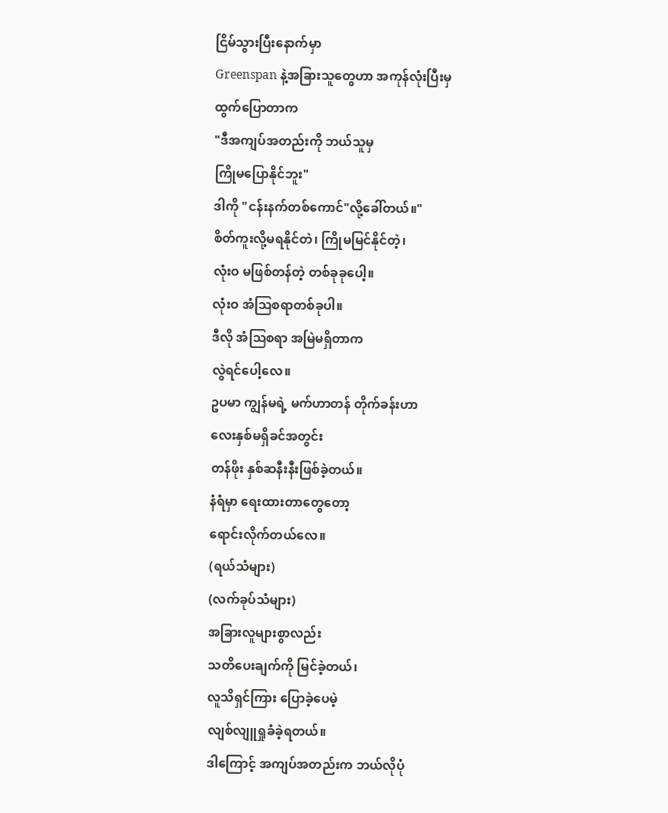ငြိမ်သွားပြီးနောက်မှာ
Greenspan နဲ့အခြားသူတွေဟာ အကုန်လုံးပြီးမှ
ထွက်ပြောတာက
"ဒီအကျပ်အတည်းကို ဘယ်သူမှ
ကြိုမပြောနိုင်ဘူး"
ဒါကို "ငန်းနက်တစ်ကောင်"လို့ခေါ်တယ်။"
စိတ်ကူးလို့မရနိုင်တဲ၊ ကြိုမမြင်နိုင်တဲ့၊
လုံးဝ မဖြစ်တန်တဲ့ တစ်ခုခုပေါ့။
လုံးဝ အံသြစရာတစ်ခုပါ။
ဒီလို အံသြစရာ အမြဲမရှိတာက
လွဲရင်ပေါ့လေ။
ဥပမာ ကျွန်မရဲ့ မက်ဟာတန် တိုက်ခန်းဟာ
လေးနှစ်မရှိခင်အတွင်း
တန်ဖိုး နှစ်ဆနီးနီးဖြစ်ခဲ့တယ်။
နံရံမှာ ရေးထားတာတွေတော့
ရောင်းလိုက်တယ်လေ။
(ရယ်သံများ)
(လက်ခုပ်သံများ)
အခြားလူများစွာလည်း
သတိပေးချက်ကို မြင်ခဲ့တယ်၊
လူသိရှင်ကြား ပြောခဲ့ပေမဲ့
လျစ်လျူရှုခံခဲ့ရတယ်။
ဒါကြောင့် အကျပ်အတည်းက ဘယ်လိုပုံ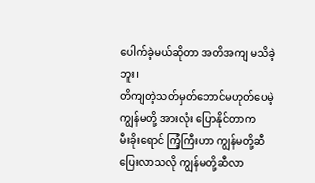ပေါက်ခဲ့မယ်ဆိုတာ အတိအကျ မသိခဲ့ဘူး၊
တိကျတဲ့သတ်မှတ်ဘောင်မဟုတ်ပေမဲ့
ကျွန်မတို့ အားလုံး ပြောနိုင်တာက
မီးခိုးရောင် ကြံ့ကြီးဟာ ကျွန်မတို့ဆီ
ပြေးလာသလို ကျွန်မတို့ဆီလာ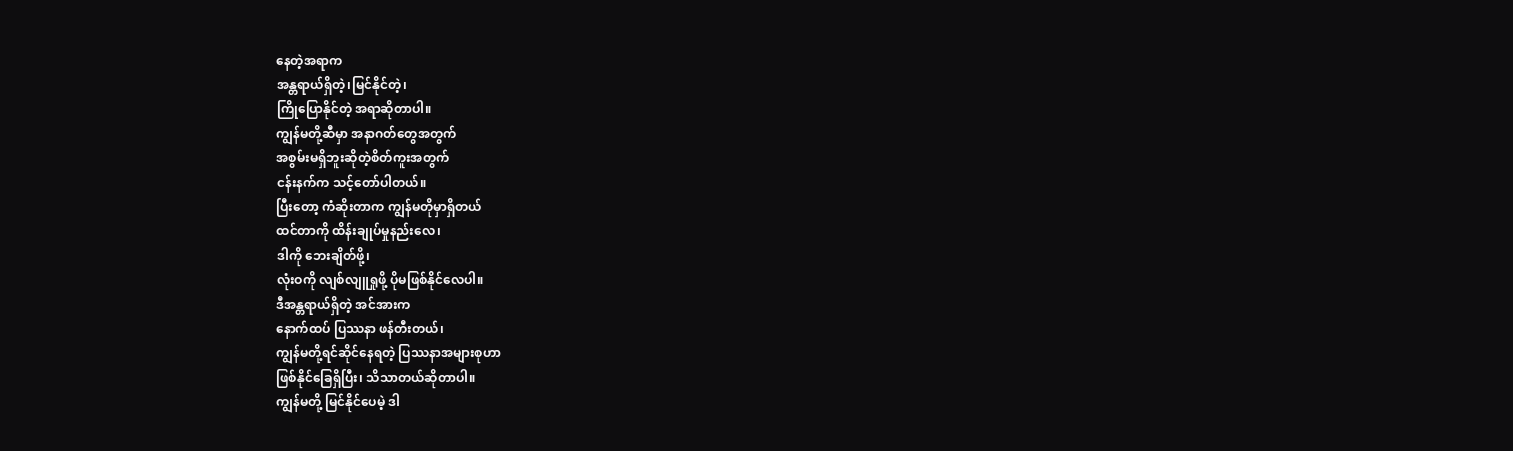နေတဲ့အရာက
အန္တရာယ်ရှိတဲ့၊မြင်နိုင်တဲ့၊
ကြိုပြောနိုင်တဲ့ အရာဆိုတာပါ။
ကျွန်မတို့ဆီမှာ အနာဂတ်တွေအတွက်
အစွမ်းမရှိဘူးဆိုတဲ့စိတ်ကူးအတွက်
ငန်းနက်က သင့်တော်ပါတယ်။
ပြီးတော့ ကံဆိုးတာက ကျွန်မတိုမှာရှိတယ်
ထင်တာကို ထိန်းချုပ်မှုနည်းလေ၊
ဒါကို ဘေးချိတ်ဖို့၊
လုံးဝကို လျစ်လျူရှုဖို့ ပိုမဖြစ်နိုင်လေပါ။
ဒီအန္တရာယ်ရှိတဲ့ အင်အားက
နောက်ထပ် ပြဿနာ ဖန်တီးတယ်၊
ကျွန်မတို့ရင်ဆိုင်နေရတဲ့ ပြဿနာအများစုဟာ
ဖြစ်နိုင်ခြေရှိပြီး၊ သိသာတယ်ဆိုတာပါ။
ကျွန်မတို့ မြင်နိုင်ပေမဲ့ ဒါ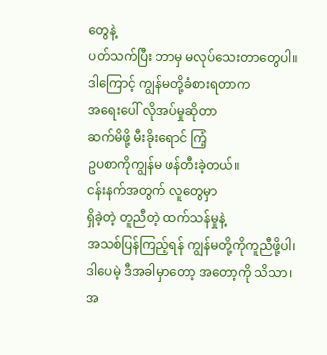တွေနဲ့
ပတ်သက်ပြီး ဘာမှ မလုပ်သေးတာတွေပါ။
ဒါကြောင့် ကျွန်မတို့ခံစားရတာက
အရေးပေါ် လိုအပ်မှုဆိုတာ
ဆက်မိဖို့ မီးခိုးရောင် ကြံ့
ဥပစာကိုကျွန်မ ဖန်တီးခဲ့တယ်။
ငန်းနက်အတွက် လူတွေမှာ
ရှိခဲ့တဲ့ တူညီတဲ့ ထက်သန်မှုနဲ့
အသစ်ပြန်ကြည့်ရန် ကျွန်မတို့ကိုကူညီဖို့ပါ၊
ဒါပေမဲ့ ဒီအခါမှာတော့ အတော့ကို သိသာ၊
အ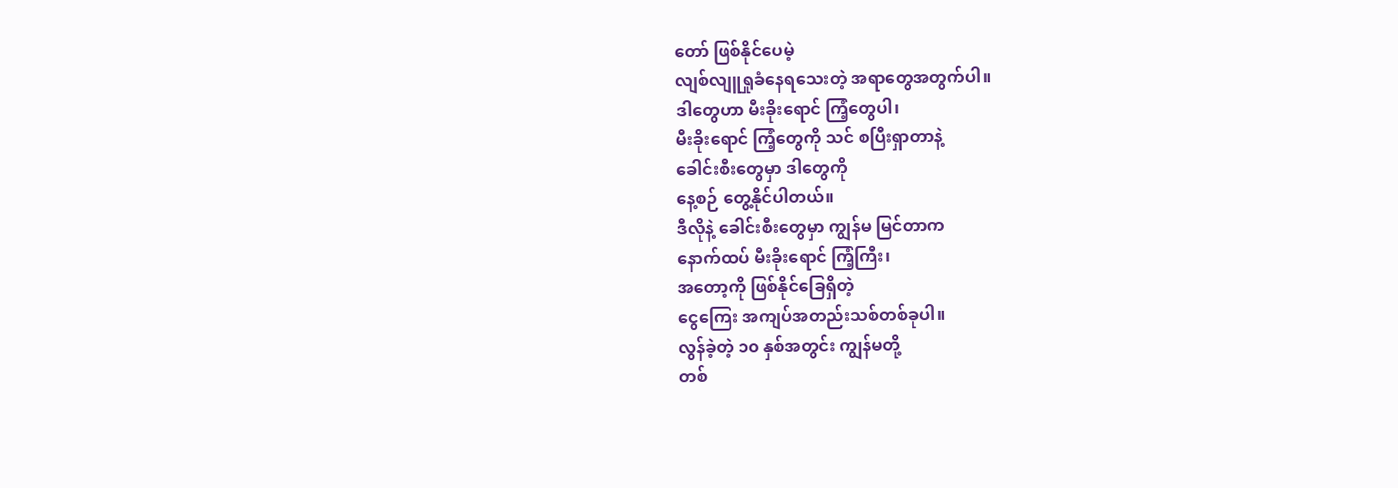တော် ဖြစ်နိုင်ပေမဲ့
လျစ်လျူရှုခံနေရသေးတဲ့ အရာတွေအတွက်ပါ။
ဒါတွေဟာ မီးခိုးရောင် ကြံ့တွေပါ၊
မီးခိုးရောင် ကြံ့တွေကို သင် စပြီးရှာတာနဲ့
ခေါင်းစီးတွေမှာ ဒါတွေကို
နေ့စဉ် တွေ့နိုင်ပါတယ်။
ဒီလိုနဲ့ ခေါင်းစီးတွေမှာ ကျွန်မ မြင်တာက
နောက်ထပ် မီးခိုးရောင် ကြံ့ကြီး၊
အတော့ကို ဖြစ်နိုင်ခြေရှိတဲ့
ငွေကြေး အကျပ်အတည်းသစ်တစ်ခုပါ။
လွန်ခဲ့တဲ့ ၁၀ နှစ်အတွင်း ကျွန်မတို့
တစ်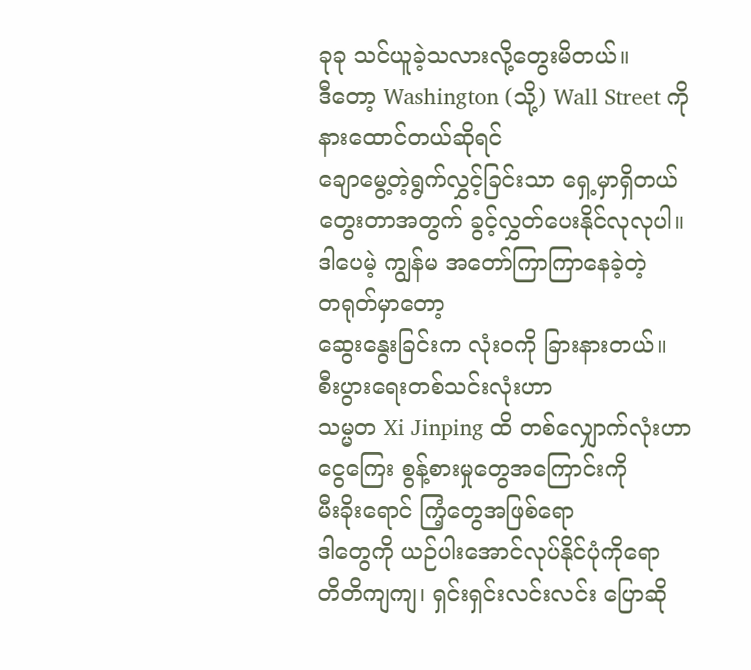ခုခု သင်ယူခဲ့သလားလို့တွေးမိတယ်။
ဒီတော့ Washington (သို့) Wall Street ကို
နားထောင်တယ်ဆိုရင်
ချောမွေ့တဲ့ရွက်လွှင့်ခြင်းသာ ရှေ့မှာရှိတယ်
တွေးတာအတွက် ခွင့်လွှတ်ပေးနိုင်လုလုပါ။
ဒါပေမဲ့ ကျွန်မ အတော်ကြာကြာနေခဲ့တဲ့
တရုတ်မှာတော့
ဆွေးနွေးခြင်းက လုံးဝကို ခြားနားတယ်။
စီးပွားရေးတစ်သင်းလုံးဟာ
သမ္မတ Xi Jinping ထိ တစ်လျှောက်လုံးဟာ
ငွေကြေး စွန့်စားမှုတွေအကြောင်းကို
မီးခိုးရောင် ကြံ့တွေအဖြစ်ရော
ဒါတွေကို ယဉ်ပါးအောင်လုပ်နိုင်ပုံကိုရော
တိတိကျကျ၊ ရှင်းရှင်းလင်းလင်း ပြောဆို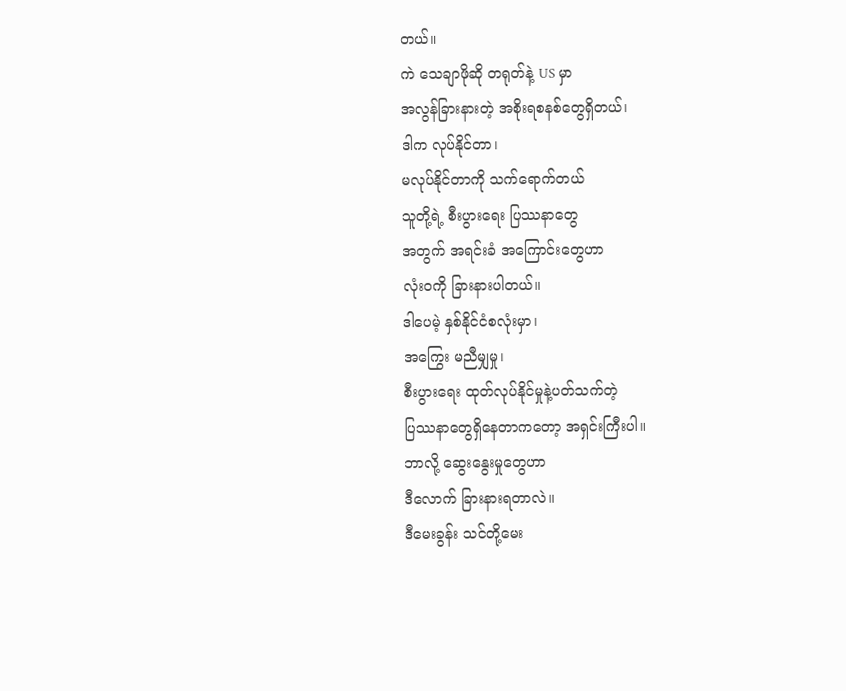တယ်။
ကဲ သေချာဖိုဆို တရုတ်နဲ့ US မှာ
အလွန်ခြားနားတဲ့ အစိုးရစနစ်တွေရှိတယ်၊
ဒါက လုပ်နိုင်တာ၊
မလုပ်နိုင်တာကို သက်ရောက်တယ်
သူတို့ရဲ့ စီးပွားရေး ပြဿနာတွေ
အတွက် အရင်းခံ အကြောင်းတွေဟာ
လုံးဝကို ခြားနားပါတယ်။
ဒါပေမဲ့ နှစ်နိုင်ငံစလုံးမှာ၊
အကြွေး မညီမျှမှု၊
စီးပွားရေး ထုတ်လုပ်နိုင်မှုနဲ့ပတ်သက်တဲ့
ပြဿနာတွေရှိနေတာကတော့ အရှင်းကြီးပါ။
ဘာလို့ ဆွေးနွေးမှုတွေဟာ
ဒီလောက် ခြားနားရတာလဲ။
ဒီမေးခွန်း သင်တို့မေး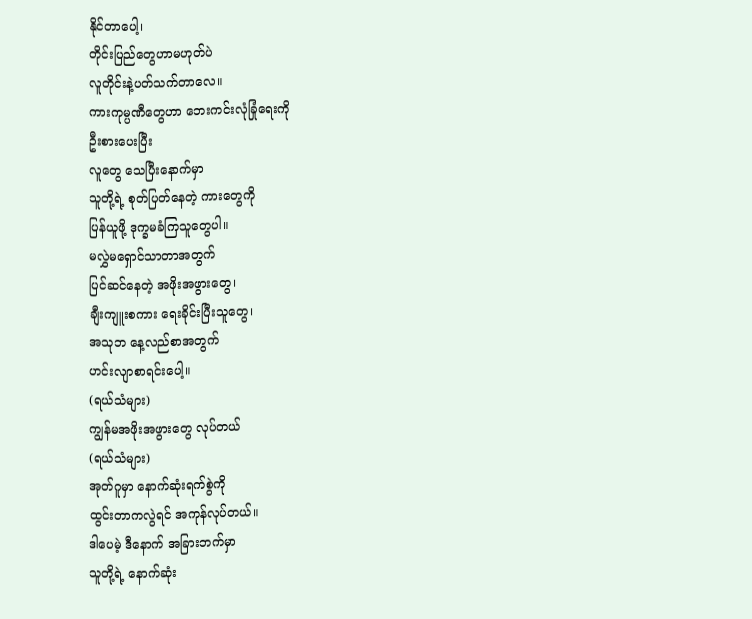နိုင်တာပေါ့၊
တိုင်းပြည်တွေဟာမဟုတ်ပဲ
လူတိုင်းနဲ့ပတ်သက်တာလေ။
ကားကုမ္ပဏီတွေဟာ ဘေးကင်းလုံခြုံရေးကို
ဦးစားပေးပြီး
လူတွေ သေပြီးနောက်မှာ
သူတို့ရဲ့ စုတ်ပြတ်နေတဲ့ ကားတွေကို
ပြန်ယူဖို့ ဒုက္ခမခံကြသူတွေပါ။
မလွှဲမရှောင်သာတာအတွက်
ပြင်ဆင်နေတဲ့ အဖိုးအဖွားတွေ၊
ချီးကျူးစကား ရေးခိုင်းပြီးသူတွေ၊
အသုဘ နေ့လည်စာအတွက်
ဟင်းလျာစာရင်းပေါ့။
(ရယ်သံများ)
ကျွန်မအဖိုးအဖွားတွေ လုပ်တယ်
(ရယ်သံများ)
အုတ်ဂူမှာ နောက်ဆုံးရက်စွဲကို
ထွင်းတာကလွဲရင် အကုန်လုပ်တယ်။
ဒါပေမဲ့ ဒီနောက် အခြားဘက်မှာ
သူတို့ရဲ့ နောက်ဆုံး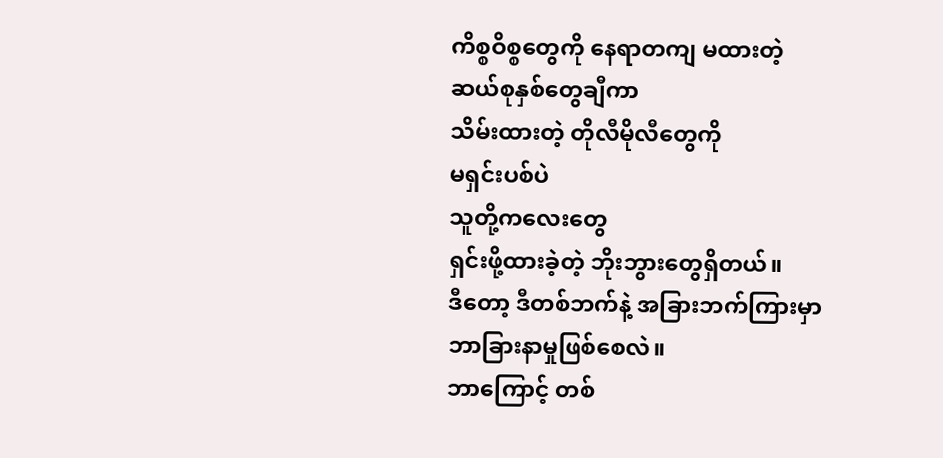ကိစ္စဝိစ္စတွေကို နေရာတကျ မထားတဲ့
ဆယ်စုနှစ်တွေချီကာ
သိမ်းထားတဲ့ တိုလီမိုလီတွေကို
မရှင်းပစ်ပဲ
သူတို့ကလေးတွေ
ရှင်းဖို့ထားခဲ့တဲ့ ဘိုးဘွားတွေရှိတယ်။
ဒီတော့ ဒီတစ်ဘက်နဲ့ အခြားဘက်ကြားမှာ
ဘာခြားနာမှုဖြစ်စေလဲ။
ဘာကြောင့် တစ်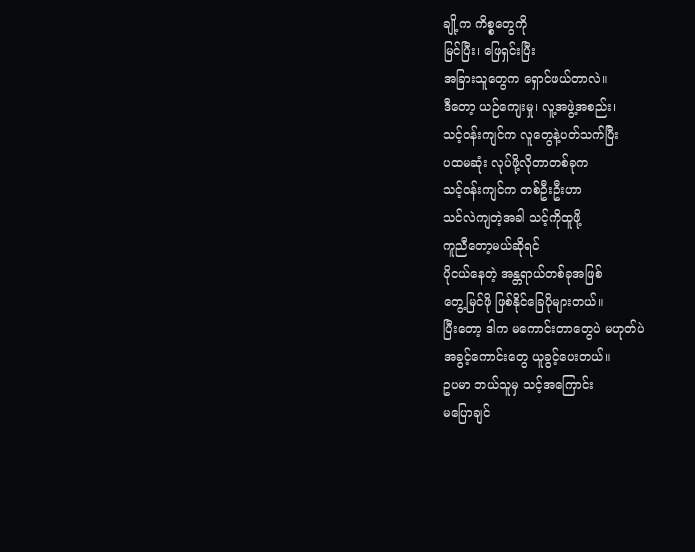ချို့က ကိစ္စတွေကို
မြင်ပြီး၊ ဖြေရှင်းပြီး
အခြားသူတွေက ရှောင်ဖယ်တာလဲ။
ဒီတော့ ယဉ်ကျေးမှု၊ လူ့အဖွဲ့အစည်း၊
သင့်ဝန်းကျင်က လူတွေနဲ့ပတ်သက်ပြီး
ပထမဆုံး လုပ်ဖို့လိုတာတစ်ခုက
သင့်ဝန်းကျင်က တစ်ဦးဦးဟာ
သင်လဲကျတဲ့အခါ သင့်ကိုထူဖို့
ကူညီတော့မယ်ဆိုရင်
ပိုငယ်နေတဲ့ အန္တရာယ်တစ်ခုအဖြစ်
တွေ့မြင်ဖို ဖြစ်နိုင်ခြေပိုများတယ်။
ပြီးတော့ ဒါက မကောင်းတာတွေပဲ မဟုတ်ပဲ
အခွင့်ကောင်းတွေ ယူခွင့်ပေးတယ်။
ဥပမာ ဘယ်သူမှ သင့်အကြောင်း
မပြောချင်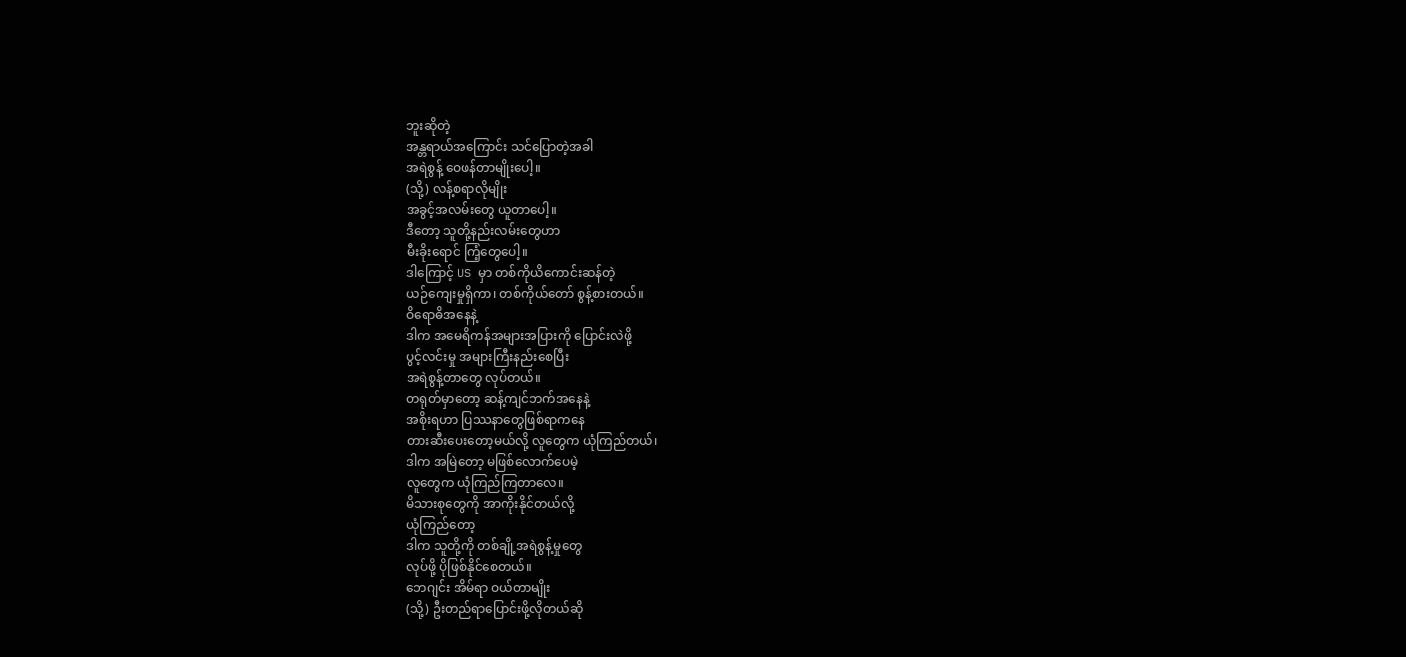ဘူးဆိုတဲ့
အန္တရာယ်အကြောင်း သင်ပြောတဲ့အခါ
အရဲစွန့် ဝေဖန်တာမျိုးပေါ့။
(သို့) လန့်စရာလိုမျိုး
အခွင့်အလမ်းတွေ ယူတာပေါ့။
ဒီတော့ သူတို့နည်းလမ်းတွေဟာ
မီးခိုးရောင် ကြံ့တွေပေါ့။
ဒါကြောင့် US မှာ တစ်ကိုယိကောင်းဆန်တဲ့
ယဉ်ကျေးမှုရှိကာ၊ တစ်ကိုယ်တော် စွန့်စားတယ်။
ဝိရောဓိအနေနဲ့
ဒါက အမေရိကန်အများအပြားကို ပြောင်းလဲဖို့
ပွင့်လင်းမှု အများကြီးနည်းစေပြီး
အရဲစွန့်တာတွေ လုပ်တယ်။
တရုတ်မှာတော့ ဆန့်ကျင်ဘက်အနေနဲ့
အစိုးရဟာ ပြဿနာတွေဖြစ်ရာကနေ
တားဆီးပေးတော့မယ်လို့ လူတွေက ယုံကြည်တယ်၊
ဒါက အမြဲတော့ မဖြစ်လောက်ပေမဲ့
လူတွေက ယုံကြည်ကြတာလေ။
မိသားစုတွေကို အာကိုးနိုင်တယ်လို့
ယုံကြည်တော့
ဒါက သူတို့ကို တစ်ချို့အရဲစွန့်မှုတွေ
လုပ်ဖို့ ပိုဖြစ်နိုင်စေတယ်။
ဘေဂျင်း အိမ်ရာ ဝယ်တာမျိုး
(သို့) ဦးတည်ရာပြောင်းဖို့လိုတယ်ဆို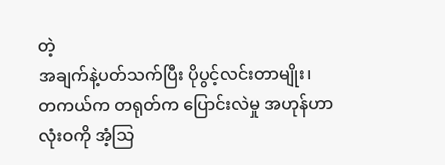တဲ့
အချက်နဲ့ပတ်သက်ပြီး ပိုပွင့်လင်းတာမျိုး၊
တကယ်က တရုတ်က ပြောင်းလဲမှု အဟုန်ဟာ
လုံးဝကို အံ့သြ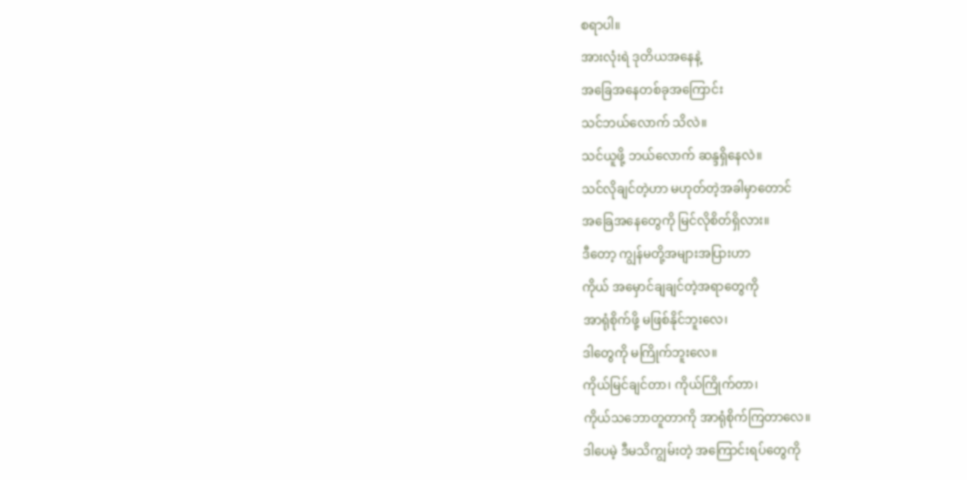စရာပါ။
အားလုံးရဲ ဒုတိယအနေနဲ့
အခြေအနေတစ်ခုအကြောင်း
သင်ဘယ်လောက် သိလဲ။
သင်ယူဖို့ ဘယ်လောက် ဆန္ဒရှိနေလဲ။
သင်လိုချင်တဲ့ဟာ မဟုတ်တဲ့အခါမှာတောင်
အခြေအနေတွေကို မြင်လိုစိတ်ရှိလား။
ဒီတော့ ကျွန်မတို့အများအပြားဟာ
ကိုယ် အမှောင်ချချင်တဲ့အရာတွေကို
အာရုံစိုက်ဖို့ မဖြစ်နိုင်ဘူးလေ၊
ဒါတွေကို မကြိုက်ဘူးလေ။
ကိုယ်မြင်ချင်တာ၊ ကိုယ်ကြိုက်တာ၊
ကိုယ်သဘောတူတာကို အာရုံစိုက်ကြတာလေ။
ဒါပေမဲ့ ဒီမသိကျွမ်းတဲ့ အကြောင်းရပ်တွေကို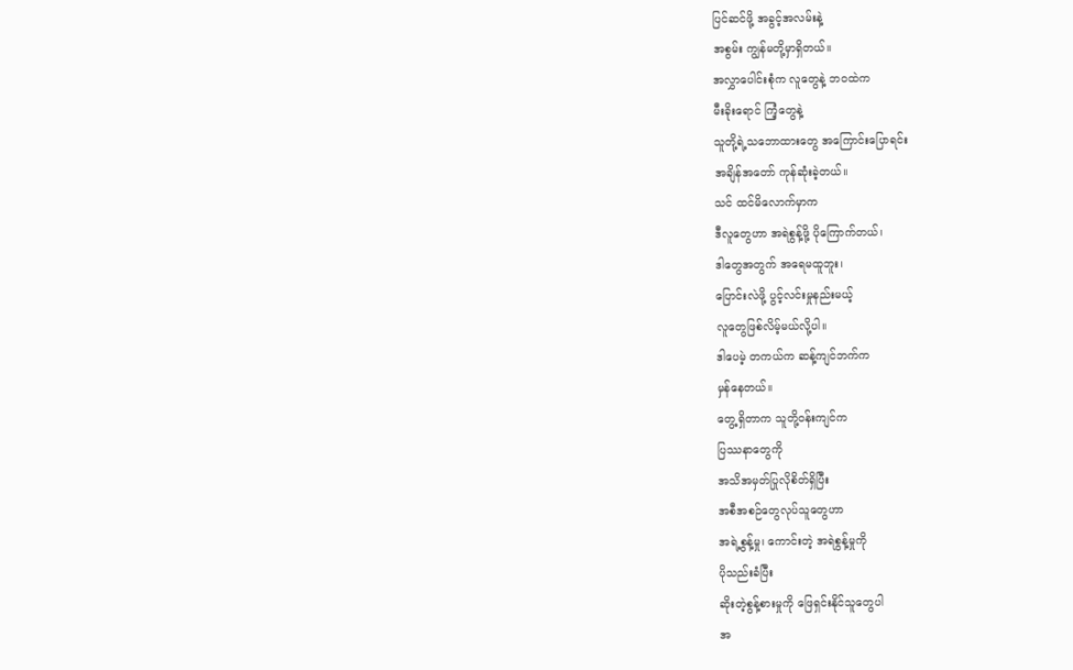ပြင်ဆင်ဖို့ အခွင့်အလမ်းနဲ့
အစွမ်း ကျွန်မတို့မှာရှိတယ်။
အလွှာပေါင်းစုံက လူတွေနဲ့ ဘဝထဲက
မီးခိုးရောင် ကြံ့တွေနဲ့
သူတို့ရဲ့သဘောထားတွေ အကြောင်းပြောရင်း
အချိန်အတော် ကုန်ဆုံးခဲ့တယ်။
သင် ထင်မိလောက်မှာက
ဒီလူတွေဟာ အရဲစွန့်ဖို့ ပိုကြောက်တယ်၊
ဒါတွေအတွက် အရေမထူဘူး၊
ပြောင်းလဲဖို့ ပွင့်လင်းမှုနည်းမယ့်
လူတွေဖြစ်လိမ့်မယ်လို့ပါ။
ဒါပေမဲ့ တကယ်က ဆန့်ကျင်ဘက်က
မှန်နေတယ်။
တွေ့ရှိတာက သူတို့ဝန်းကျင်က
ပြဿနာတွေကို
အသိအမှတ်ပြုလိုစိတ်ရှိပြီး
အစီအစဉ်တွေလုပ်သူတွေဟာ
အရဲ့စွန့်မှု၊ ကောင်းတဲ့ အရဲစွန့်မှုကို
ပိုသည်းခံပြီး
ဆိုးတဲ့စွန့်စားမှုကို ဖြေရှင်းနိုင်သူတွေပါ
အ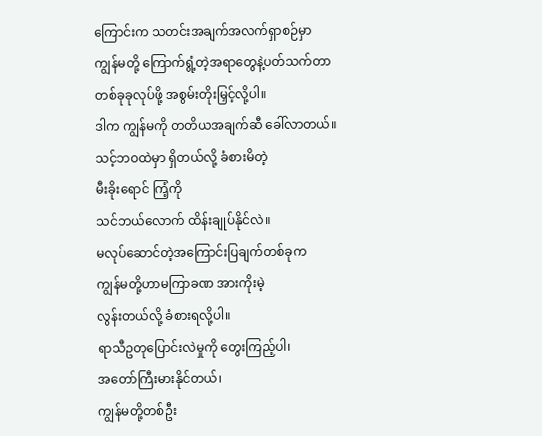ကြောင်းက သတင်းအချက်အလက်ရှာစဉ်မှာ
ကျွန်မတို့ ကြောက်ရွံ့တဲ့အရာတွေနဲ့ပတ်သက်တာ
တစ်ခုခုလုပ်ဖို့ အစွမ်းတိုးမြှင့်လို့ပါ။
ဒါက ကျွန်မကို တတိယအချက်ဆီ ခေါ်လာတယ်။
သင့်ဘဝထဲမှာ ရှိတယ်လို့ ခံစားမိတဲ့
မီးခိုးရောင် ကြံ့ကို
သင်ဘယ်လောက် ထိန်းချုပ်နိုင်လဲ။
မလုပ်ဆောင်တဲ့အကြောင်းပြချက်တစ်ခုက
ကျွန်မတို့ဟာမကြာခဏ အားကိုးမဲ့
လွန်းတယ်လို့ ခံစားရလို့ပါ။
ရာသီဥတုပြောင်းလဲမှုကို တွေးကြည့်ပါ၊
အတော်ကြီးမားနိုင်တယ်၊
ကျွန်မတို့တစ်ဦး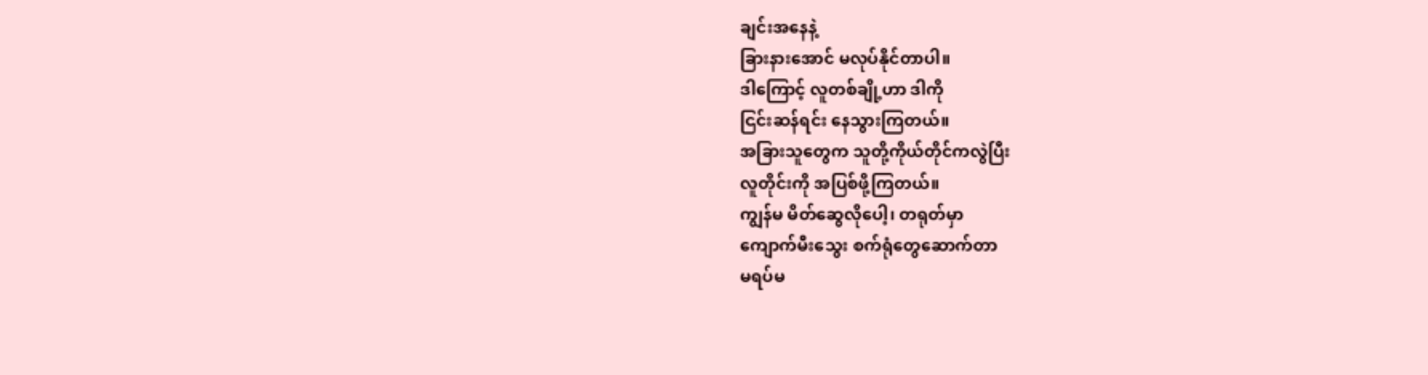ချင်းအနေနဲ့
ခြားနားအောင် မလုပ်နိုင်တာပါ။
ဒါကြောင့် လူတစ်ချို့ဟာ ဒါကို
ငြင်းဆန်ရင်း နေသွားကြတယ်။
အခြားသူတွေက သူတို့ကိုယ်တိုင်ကလွဲပြီး
လူတိုင်းကို အပြစ်ဖို့ကြတယ်။
ကျွန်မ မိတ်ဆွေလိုပေါ့၊ တရုတ်မှာ
ကျောက်မီးသွေး စက်ရုံတွေဆောက်တာ
မရပ်မ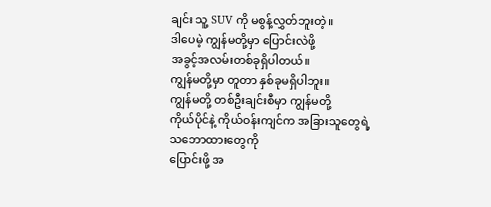ချင်း သူ့ SUV ကို မစွန့်လွှတ်ဘူးတဲ့။
ဒါပေမဲ့ ကျွန်မတို့မှာ ပြောင်းလဲဖို့
အခွင့်အလမ်းတစ်ခုရှိပါတယ်။
ကျွန်မတို့မှာ တူတာ နှစ်ခုမရှိပါဘူး။
ကျွန်မတို့ တစ်ဦးချင်းစီမှာ ကျွန်မတို့
ကိုယ်ပိုင်နဲ့ ကိုယ်ဝန်းကျင်က အခြားသူတွေရဲ့
သဘောထားတွေကို
ပြောင်းဖို့ အ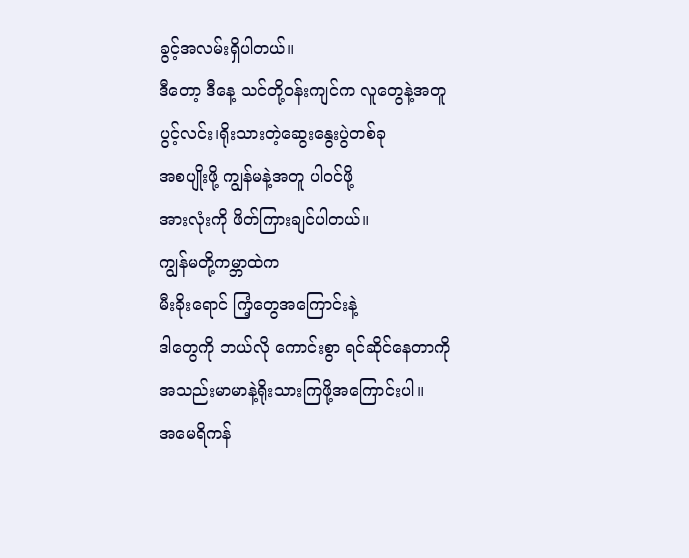ခွင့်အလမ်းရှိပါတယ်။
ဒီတော့ ဒီနေ့ သင်တို့ဝန်းကျင်က လူတွေနဲ့အတူ
ပွင့်လင်း၊ရိုးသားတဲ့ဆွေးနွေးပွဲတစ်ခု
အစပျိုးဖို့ ကျွန်မနဲ့အတူ ပါဝင်ဖို့
အားလုံးကို ဖိတ်ကြားချင်ပါတယ်။
ကျွန်မတို့ကမ္ဘာထဲက
မီးခိုးရောင် ကြံ့တွေအကြောင်းနဲ့
ဒါတွေကို ဘယ်လို ကောင်းစွာ ရင်ဆိုင်နေတာကို
အသည်းမာမာနဲ့ရိုးသားကြဖို့အကြောင်းပါ။
အမေရိကန်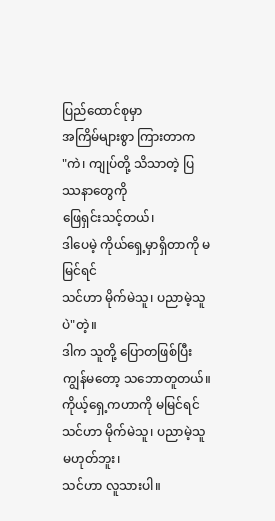ပြည်ထောင်စုမှာ
အကြိမ်များစွာ ကြားတာက
"ကဲ၊ ကျုပ်တို့ သိသာတဲ့ ပြဿနာတွေကို
ဖြေရှင်းသင့်တယ်၊
ဒါပေမဲ့ ကိုယ်ရှေ့မှာရှိတာကို မမြင်ရင်
သင်ဟာ မိုက်မဲသူ၊ ပညာမဲ့သူပဲ"တဲ့။
ဒါက သူတို့ ပြောတဖြစ်ပြီး
ကျွန်မတော့ သဘောတူတယ်။
ကိုယ့်ရှေ့ကဟာကို မမြင်ရင်
သင်ဟာ မိုက်မဲသူ၊ ပညာမဲ့သူ မဟုတ်ဘူး၊
သင်ဟာ လူသားပါ။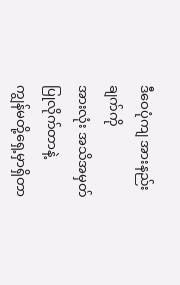ဒီဝေပုံကျ အားနည်းချက်ကို
အားလုံး အသိအမှတ်ပြုလိုက်တာနဲ့
ကျွန်မတို့ရှေ့မှာရှိတာ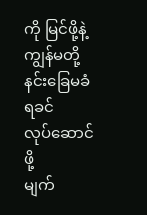ကို မြင်ဖို့နဲ့
ကျွန်မတို့ နင်းခြေမခံရခင်
လုပ်ဆောင်ဖို့
မျက်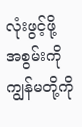လုံးဖွင့်ဖို့ အစွမ်းကို
ကျွန်မတို့ကို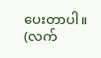ပေးတာပါ။
(လက်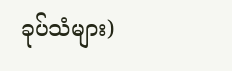ခုပ်သံများ)